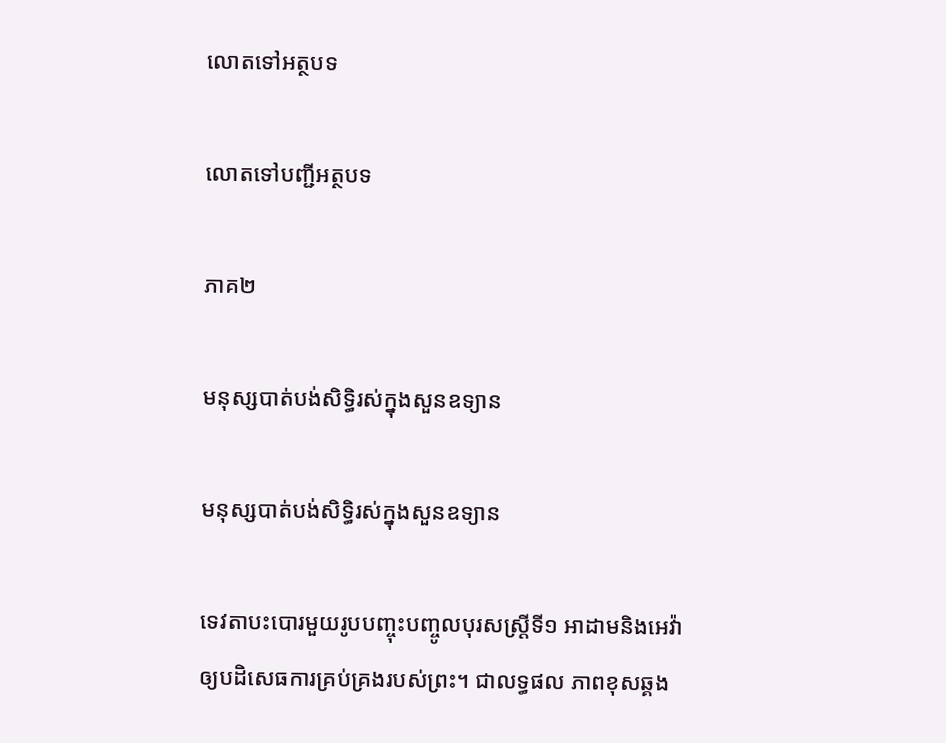លោតទៅអត្ថបទ

លោតទៅបញ្ជីអត្ថបទ

ភាគ២

មនុស្សបាត់បង់សិទ្ធិរស់ក្នុងសួនឧទ្យាន

មនុស្សបាត់បង់សិទ្ធិរស់ក្នុងសួនឧទ្យាន

ទេវតាបះបោរមួយរូបបញ្ចុះបញ្ចូលបុរសស្ដ្រីទី១ អាដាមនិងអេវ៉ាឲ្យបដិសេធការគ្រប់គ្រងរបស់ព្រះ។ ជាលទ្ធផល ភាពខុសឆ្គង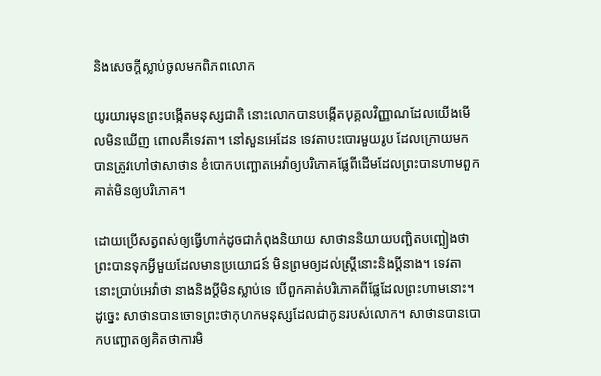និងសេចក្ដីស្លាប់ចូលមកពិភពលោក

យូរយារមុនព្រះបង្កើតមនុស្សជាតិ នោះលោកបានបង្កើតបុគ្គលវិញ្ញាណដែលយើងមើលមិនឃើញ ពោលគឺទេវតា។ នៅសួនអេដែន ទេវតាបះបោរមួយរូប ដែលក្រោយមកបានត្រូវហៅថាសាថាន ខំបោកបញ្ឆោតអេវ៉ាឲ្យបរិភោគផ្លែពីដើមដែលព្រះបានហាមពួកគាត់មិនឲ្យបរិភោគ។

ដោយប្រើសត្វពស់ឲ្យធ្វើហាក់ដូចជាកំពុងនិយាយ សាថាននិយាយបញ្ឆិតបញ្ឆៀងថា ព្រះបានទុកអ្វីមួយដែលមានប្រយោជន៍ មិនព្រមឲ្យដល់ស្ដ្រីនោះនិងប្ដីនាង។ ទេវតានោះប្រាប់អេវ៉ាថា នាងនិងប្ដីមិនស្លាប់ទេ បើពួកគាត់បរិភោគពីផ្លែដែលព្រះហាមនោះ។ ដូច្នេះ សាថានបានចោទព្រះថាកុហកមនុស្សដែលជាកូនរបស់លោក។ សាថានបានបោកបញ្ឆោតឲ្យគិតថាការមិ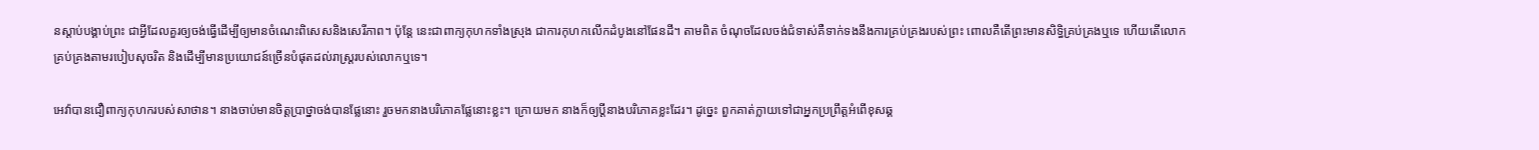នស្តាប់បង្គាប់ព្រះ ជាអ្វីដែលគួរឲ្យចង់ធ្វើដើម្បីឲ្យមានចំណេះពិសេសនិងសេរីភាព។ ប៉ុន្ដែ នេះជាពាក្យកុហកទាំងស្រុង ជាការកុហកលើកដំបូងនៅផែនដី។ តាមពិត ចំណុចដែលចង់ជំទាស់គឺទាក់ទងនឹងការគ្រប់គ្រងរបស់ព្រះ ពោលគឺតើព្រះមានសិទ្ធិគ្រប់គ្រងឬទេ ហើយតើលោកគ្រប់គ្រងតាមរបៀបសុចរិត និងដើម្បីមានប្រយោជន៍ច្រើនបំផុតដល់រាស្ដ្ររបស់លោកឬទេ។

អេវ៉ាបានជឿពាក្យកុហករបស់សាថាន។ នាងចាប់មានចិត្ដប្រាថ្នាចង់បានផ្លែនោះ រួចមកនាងបរិភោគផ្លែនោះខ្លះ។ ក្រោយមក នាងក៏ឲ្យប្ដីនាងបរិភោគខ្លះដែរ។ ដូច្នេះ ពួកគាត់ក្លាយទៅជាអ្នកប្រព្រឹត្ដអំពើខុសឆ្គ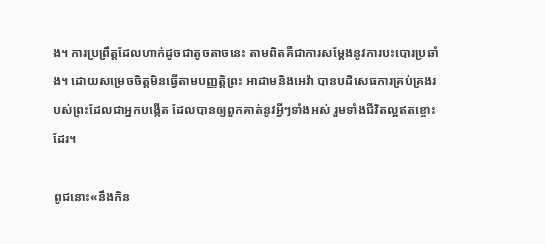ង។ ការប្រព្រឹត្ដដែលហាក់ដូចជាតូចតាចនេះ តាមពិតគឺជាការសម្ដែងនូវការបះបោរប្រឆាំង។ ដោយសម្រេចចិត្ដមិនធ្វើតាមបញ្ញត្ដិព្រះ អាដាមនិងអេវ៉ា បានបដិសេធការគ្រប់គ្រងរបស់ព្រះដែលជាអ្នកបង្កើត ដែលបានឲ្យពួកគាត់នូវអ្វីៗទាំងអស់ រួមទាំងជីវិតល្អឥតខ្ចោះដែរ។

ពូជនោះ«នឹងកិន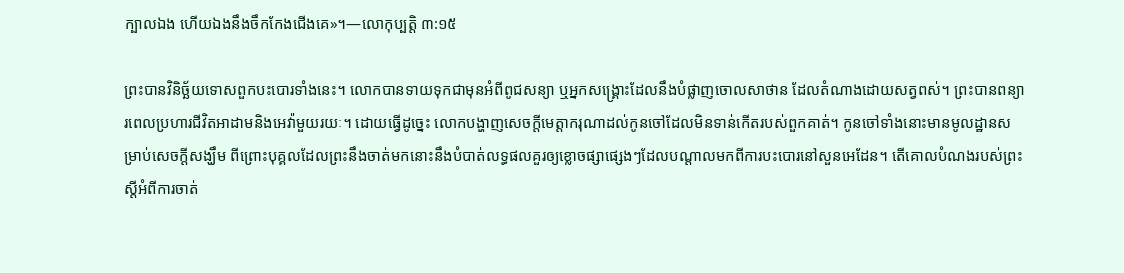ក្បាលឯង ហើយឯងនឹងចឹកកែងជើងគេ»។—លោកុប្បត្ដិ ៣:១៥

ព្រះបានវិនិច្ឆ័យទោសពួកបះបោរទាំងនេះ។ លោកបានទាយទុកជាមុនអំពីពូជសន្យា ឬអ្នកសង្គ្រោះដែលនឹងបំផ្លាញចោលសាថាន ដែលតំណាងដោយសត្វពស់។ ព្រះបានពន្យារពេលប្រហារជីវិតអាដាមនិងអេវ៉ាមួយរយៈ។ ដោយធ្វើដូច្នេះ លោកបង្ហាញសេចក្ដីមេត្ដាករុណាដល់កូនចៅដែលមិនទាន់កើតរបស់ពួកគាត់។ កូនចៅទាំងនោះមានមូលដ្ឋានសម្រាប់សេចក្ដីសង្ឃឹម ពីព្រោះបុគ្គលដែលព្រះនឹងចាត់មកនោះនឹងបំបាត់លទ្ធផលគួរឲ្យខ្លោចផ្សាផ្សេងៗដែលបណ្ដាលមកពីការបះបោរនៅសួនអេដែន។ តើគោលបំណងរបស់ព្រះស្ដីអំពីការចាត់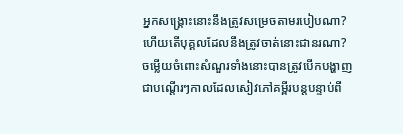អ្នកសង្គ្រោះនោះនឹងត្រូវសម្រេចតាមរបៀបណា? ហើយតើបុគ្គលដែលនឹងត្រូវចាត់នោះជានរណា? ចម្លើយចំពោះសំណួរទាំងនោះបានត្រូវបើកបង្ហាញជាបណ្ដើរៗកាលដែលសៀវភៅគម្ពីរបន្ដបន្ទាប់ពី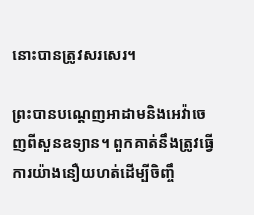នោះបានត្រូវសរសេរ។

ព្រះបានបណ្ដេញអាដាមនិងអេវ៉ាចេញពីសួនឧទ្យាន។ ពួកគាត់នឹងត្រូវធ្វើការយ៉ាងនឿយហត់ដើម្បីចិញ្ចឹ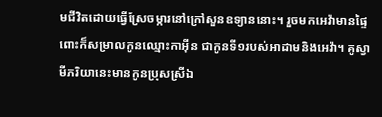មជីវិតដោយធ្វើស្រែចម្ការនៅក្រៅសួនឧទ្យាននោះ។ រួចមកអេវ៉ាមានផ្ទៃពោះក៏សម្រាលកូនឈ្មោះកាអ៊ីន ជាកូនទី១របស់អាដាមនិងអេវ៉ា។ គូស្វាមីភរិយានេះមានកូនប្រុសស្រីឯ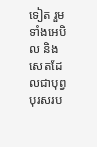ទៀត រួមទាំងអេបិល និងសេតដែលជាបុព្វបុរសរប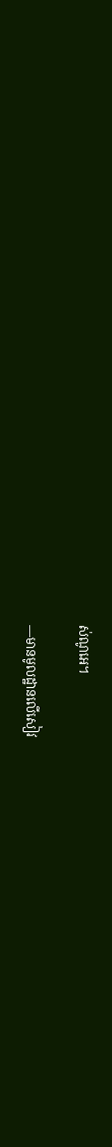ស់ណូអេ។

—មានមូលដ្ឋានលើសៀវ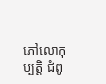ភៅលោកុប្បត្ដិ ជំពូ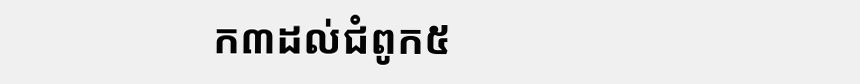ក៣ដល់ជំពូក៥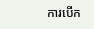ការបើក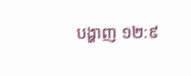បង្ហាញ ១២:៩